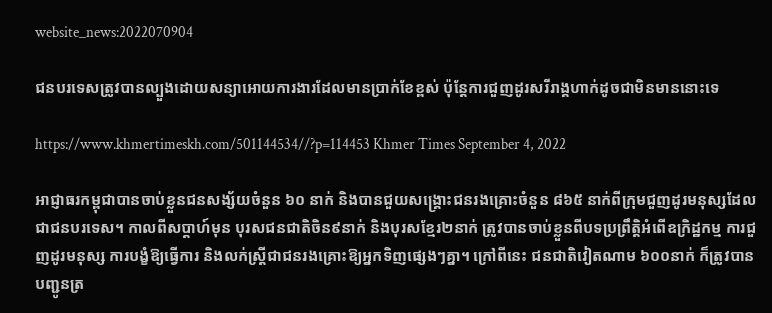website_news:2022070904

ជនបរទេសត្រូវបានល្បួងដោយសន្យាអោយការងារដែលមានប្រាក់ខែខ្ពស់ ប៉ុន្តែការជួញដូរសរីរាង្គហាក់ដូចជាមិនមាននោះទេ

https://www.khmertimeskh.com/501144534//?p=114453 Khmer Times September 4, 2022

អាជ្ញាធរកម្ពុជាបានចាប់ខ្លួនជនសង្ស័យចំនួន ៦០ នាក់ និងបានជួយសង្គ្រោះជនរងគ្រោះចំនួន ៨៦៥ នាក់ពីក្រុមជួញដូរមនុស្សដែលជាជនបរទេស។ កាលពីសប្តាហ៍មុន បុរសជនជាតិចិន៩នាក់ និងបុរសខ្មែរ២នាក់ ត្រូវបានចាប់ខ្លួនពីបទប្រព្រឹត្តិអំពើឧក្រិដ្ឋកម្ម ការជួញដូរមនុស្ស ការបង្ខំឱ្យធ្វើការ និងលក់ស្ត្រីជាជនរងគ្រោះឱ្យអ្នកទិញផ្សេងៗគ្នា។ ក្រៅពីនេះ ជនជាតិវៀតណាម ៦០០នាក់ ក៏ត្រូវបានបញ្ជូនត្រ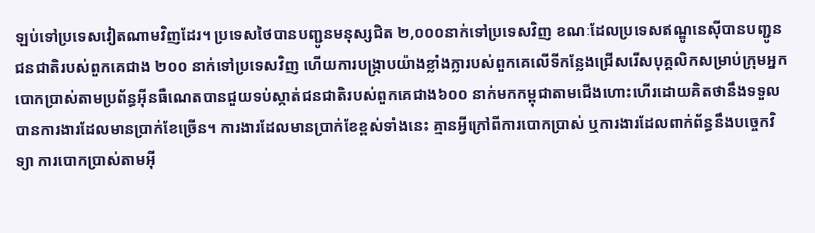ឡប់ទៅប្រទេសវៀតណាមវិញដែរ។ ប្រទេសថៃបានបញ្ជូនមនុស្សជិត ២,០០០នាក់ទៅប្រទេសវិញ ខណៈដែលប្រទេសឥណ្ឌូនេស៊ីបានបញ្ជូនជនជាតិរបស់ពួកគេជាង ២០០ នាក់ទៅប្រទេសវិញ ហើយការបង្ក្រាបយ៉ាងខ្លាំងក្លារបស់ពួកគេលើទីកន្លែងជ្រើសរើសបុគ្គលិកសម្រាប់ក្រុមអ្នកបោកប្រាស់តាមប្រព័ន្ធអ៊ីនធឺណេតបានជួយទប់ស្កាត់ជនជាតិរបស់ពួកគេជាង៦០០ នាក់មកកម្ពុជាតាមជើងហោះហើរដោយគិតថានឹងទទួលបានការងារដែលមានប្រាក់ខែច្រើន។ ការងារដែលមានប្រាក់ខែខ្ពស់ទាំងនេះ គ្មានអ្វីក្រៅពីការបោកប្រាស់ ឬការងារដែលពាក់ព័ន្ធនឹងបច្ចេកវិទ្យា ការបោកប្រាស់តាមអ៊ី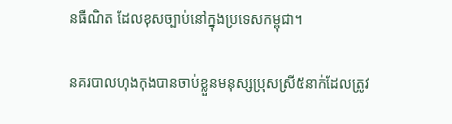នធឺណិត ដែលខុសច្បាប់នៅក្នុងប្រទេសកម្ពុជា។

នគរបាលហុងកុងបានចាប់ខ្លួនមនុស្សប្រុសស្រី៥នាក់ដែលត្រូវ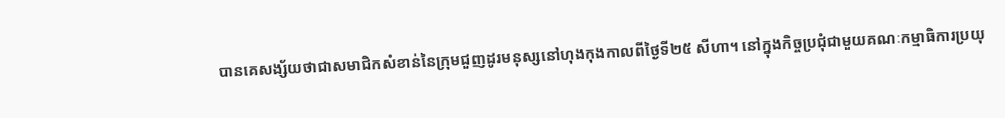បានគេសង្ស័យថាជាសមាជិកសំខាន់នៃក្រុមជួញដូរមនុស្សនៅហុងកុងកាលពីថ្ងៃទី២៥ សីហា។ នៅក្នុងកិច្ចប្រជុំជាមួយគណៈកម្មាធិការប្រយុ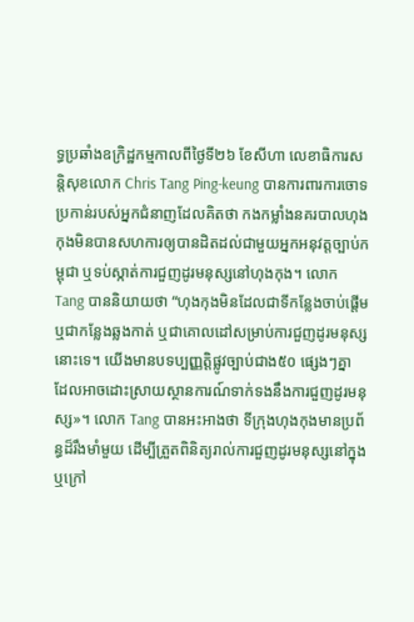ទ្ធប្រឆាំងឧក្រិដ្ឋកម្មកាលពីថ្ងៃទី២៦ ខែសីហា លេខាធិការសន្តិសុខលោក Chris Tang Ping-keung បានការពារការចោទប្រកាន់របស់អ្នកជំនាញដែលគិតថា កងកម្លាំងនគរបាលហុងកុងមិនបានសហការឲ្យបានដិតដល់ជាមួយអ្នកអនុវត្តច្បាប់កម្ពុជា ឬទប់ស្កាត់ការជួញដូរមនុស្សនៅហុងកុង។ លោក Tang បាននិយាយថា “ហុងកុងមិនដែលជាទីកន្លែងចាប់ផ្តើម ឬជាកន្លែងឆ្លងកាត់ ឬជាគោលដៅសម្រាប់ការជួញដូរមនុស្សនោះទេ។ យើងមានបទប្បញ្ញត្តិផ្លូវច្បាប់ជាង៥០ ផ្សេងៗគ្នា ដែលអាចដោះស្រាយស្ថានការណ៍ទាក់ទងនឹងការជួញដូរមនុស្ស»។ លោក Tang បានអះអាងថា ទីក្រុងហុងកុងមានប្រព័ន្ធដ៏រឹងមាំមួយ ដើម្បីត្រួតពិនិត្យរាល់ការជួញដូរមនុស្សនៅក្នុង ឬក្រៅ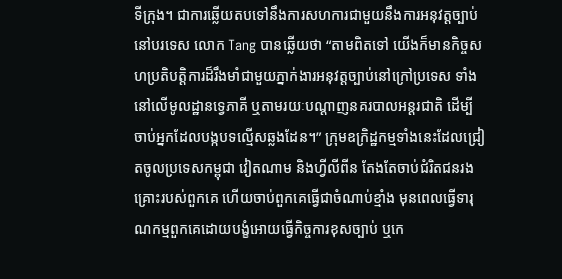ទីក្រុង។ ជាការឆ្លើយតបទៅនឹងការសហការជាមួយនឹងការអនុវត្តច្បាប់នៅបរទេស លោក Tang បានឆ្លើយថា “តាមពិតទៅ យើងក៏មានកិច្ចសហប្រតិបត្តិការដ៏រឹងមាំជាមួយភ្នាក់ងារអនុវត្តច្បាប់នៅក្រៅប្រទេស ទាំងនៅលើមូលដ្ឋានទ្វេភាគី ឬតាមរយៈបណ្តាញនគរបាលអន្តរជាតិ ដើម្បីចាប់អ្នកដែលបង្កបទល្មើសឆ្លងដែន។” ក្រុមឧក្រិដ្ឋកម្មទាំងនេះដែលជ្រៀតចូលប្រទេសកម្ពុជា វៀតណាម និងហ្វីលីពីន តែងតែចាប់ជំរិតជនរងគ្រោះរបស់ពួកគេ ហើយចាប់ពួកគេធ្វើជាចំណាប់ខ្មាំង មុនពេលធ្វើទារុណកម្មពួកគេដោយបង្ខំអោយធ្វើកិច្ចការខុសច្បាប់ ឬកេ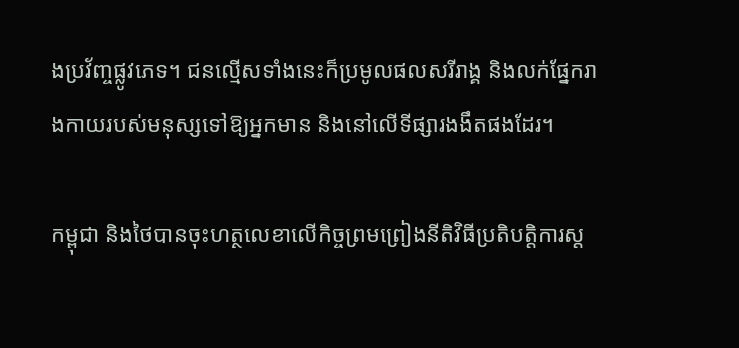ងប្រវ័ញ្ចផ្លូវភេទ។ ជនល្មើសទាំងនេះក៏ប្រមូលផលសរីរាង្គ និងលក់ផ្នែករាងកាយរបស់មនុស្សទៅឱ្យអ្នកមាន និងនៅលើទីផ្សារងងឹតផងដែរ។

កម្ពុជា និងថៃបានចុះហត្ថលេខាលើកិច្ចព្រមព្រៀងនីតិវិធីប្រតិបត្តិការស្ត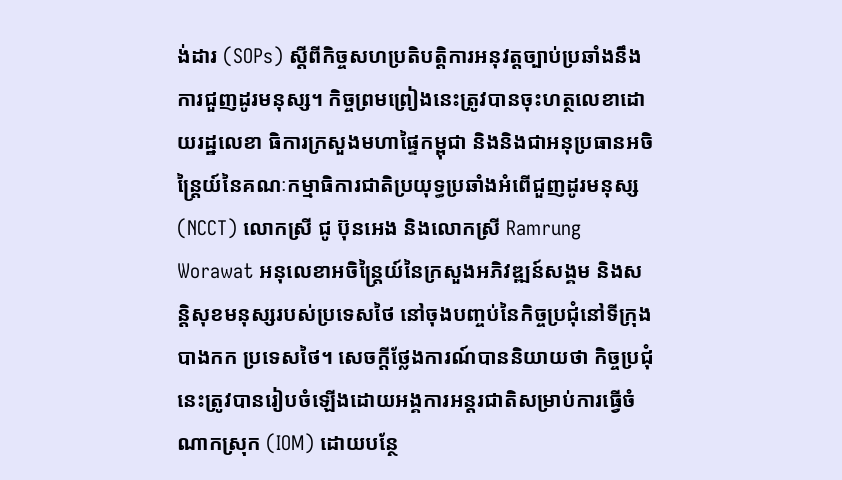ង់ដារ (SOPs) ស្តីពីកិច្ចសហប្រតិបត្តិការអនុវត្តច្បាប់ប្រឆាំងនឹងការជួញដូរមនុស្ស។ កិច្ចព្រមព្រៀងនេះត្រូវបានចុះហត្ថលេខាដោយរដ្ឋលេខា ធិការក្រសួងមហាផ្ទៃកម្ពុជា និងនិងជាអនុប្រធានអចិន្ត្រៃយ៍នៃគណៈកម្មាធិការជាតិប្រយុទ្ធប្រឆាំងអំពើជួញដូរមនុស្ស (NCCT) លោកស្រី ជូ ប៊ុនអេង និងលោកស្រី Ramrung Worawat អនុលេខាអចិន្ត្រៃយ៍នៃក្រសួងអភិវឌ្ឍន៍សង្គម និងសន្តិសុខមនុស្សរបស់ប្រទេសថៃ នៅចុងបញ្ចប់នៃកិច្ចប្រជុំនៅទីក្រុងបាងកក ប្រទេសថៃ។ សេចក្តីថ្លែងការណ៍បាននិយាយថា កិច្ចប្រជុំនេះត្រូវបានរៀបចំឡើងដោយអង្គការអន្តរជាតិសម្រាប់ការធ្វើចំណាកស្រុក (IOM) ដោយបន្ថែ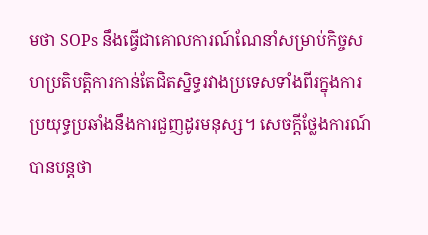មថា SOPs នឹងធ្វើជាគោលការណ៍ណែនាំសម្រាប់កិច្ចសហប្រតិបត្តិការកាន់តែជិតស្និទ្ធរវាងប្រទេសទាំងពីរក្នុងការប្រយុទ្ធប្រឆាំងនឹងការជួញដូរមនុស្ស។ សេចក្តីថ្លែងការណ៍បានបន្តថា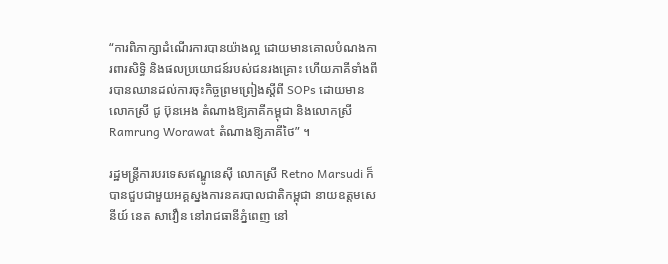“ការពិភាក្សាដំណើរការបានយ៉ាងល្អ ដោយមានគោលបំណងការពារសិទ្ធិ និងផលប្រយោជន៍របស់ជនរងគ្រោះ ហើយភាគីទាំងពីរបានឈានដល់ការចុះកិច្ចព្រមព្រៀងស្តីពី SOPs ដោយមានលោកស្រី ជូ ប៊ុនអេង តំណាងឱ្យភាគីកម្ពុជា និងលោកស្រី Ramrung Worawat តំណាងឱ្យភាគីថៃ” ។

រដ្ឋមន្ត្រីការបរទេសឥណ្ឌូនេស៊ី លោកស្រី Retno Marsudi ក៏បានជួបជាមួយអគ្គស្នងការនគរបាលជាតិកម្ពុជា នាយឧត្តមសេនីយ៍ នេត សាវឿន នៅរាជធានីភ្នំពេញ នៅ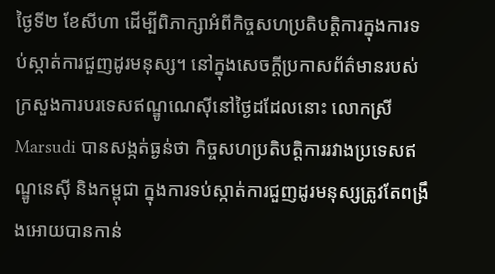ថ្ងៃទី២ ខែសីហា ដើម្បីពិភាក្សាអំពីកិច្ចសហប្រតិបត្តិការក្នុងការទប់ស្កាត់ការជួញដូរមនុស្ស។ នៅក្នុងសេចក្តីប្រកាសព័ត៌មានរបស់ក្រសួងការបរទេសឥណ្ឌូណេស៊ីនៅថ្ងៃដដែលនោះ លោកស្រី Marsudi បានសង្កត់ធ្ងន់ថា កិច្ចសហប្រតិបត្តិការរវាងប្រទេសឥណ្ឌូនេស៊ី និងកម្ពុជា ក្នុងការទប់ស្កាត់ការជួញដូរមនុស្សត្រូវតែពង្រឹងអោយបានកាន់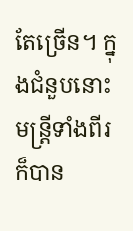តែច្រើន។ ក្នុងជំនួបនោះ មន្ត្រីទាំងពីរក៏បាន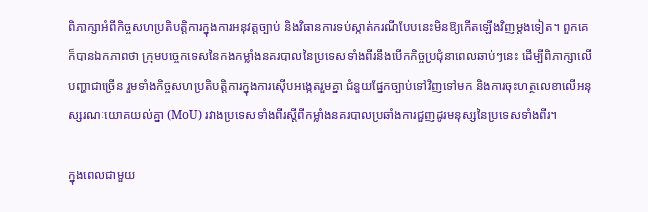ពិភាក្សាអំពីកិច្ចសហប្រតិបត្តិការក្នុងការអនុវត្តច្បាប់ និងវិធានការទប់ស្កាត់ករណីបែបនេះមិនឱ្យកើតឡើងវិញម្តងទៀត។ ពួកគេក៏បានឯកភាពថា ក្រុមបច្ចេកទេសនៃកងកម្លាំងនគរបាលនៃប្រទេសទាំងពីរនឹងបើកកិច្ចប្រជុំនាពេលឆាប់ៗនេះ ដើម្បីពិភាក្សាលើបញ្ហាជាច្រើន រួមទាំងកិច្ចសហប្រតិបត្តិការក្នុងការស៊ើបអង្កេតរួមគ្នា ជំនួយផ្នែកច្បាប់ទៅវិញទៅមក និងការចុះហត្ថលេខាលើអនុស្សរណៈយោគយល់គ្នា (MoU) រវាងប្រទេសទាំងពីរស្តីពីកម្លាំងនគរបាលប្រឆាំងការជួញដូរមនុស្សនៃប្រទេសទាំងពីរ។

ក្នុងពេលជាមួយ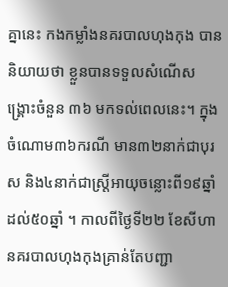គ្នានេះ កងកម្លាំងនគរបាលហុងកុង បាននិយាយថា ខ្លួនបានទទួលសំណើសង្គ្រោះចំនួន ៣៦ មកទល់ពេលនេះ។ ក្នុងចំណោម៣៦ករណី មាន៣២នាក់ជាបុរស និង៤នាក់ជាស្ត្រីអាយុចន្លោះពី១៩ឆ្នាំដល់៥០ឆ្នាំ ។ កាលពីថ្ងៃទី២២ ខែសីហា នគរបាលហុងកុងគ្រាន់តែបញ្ជា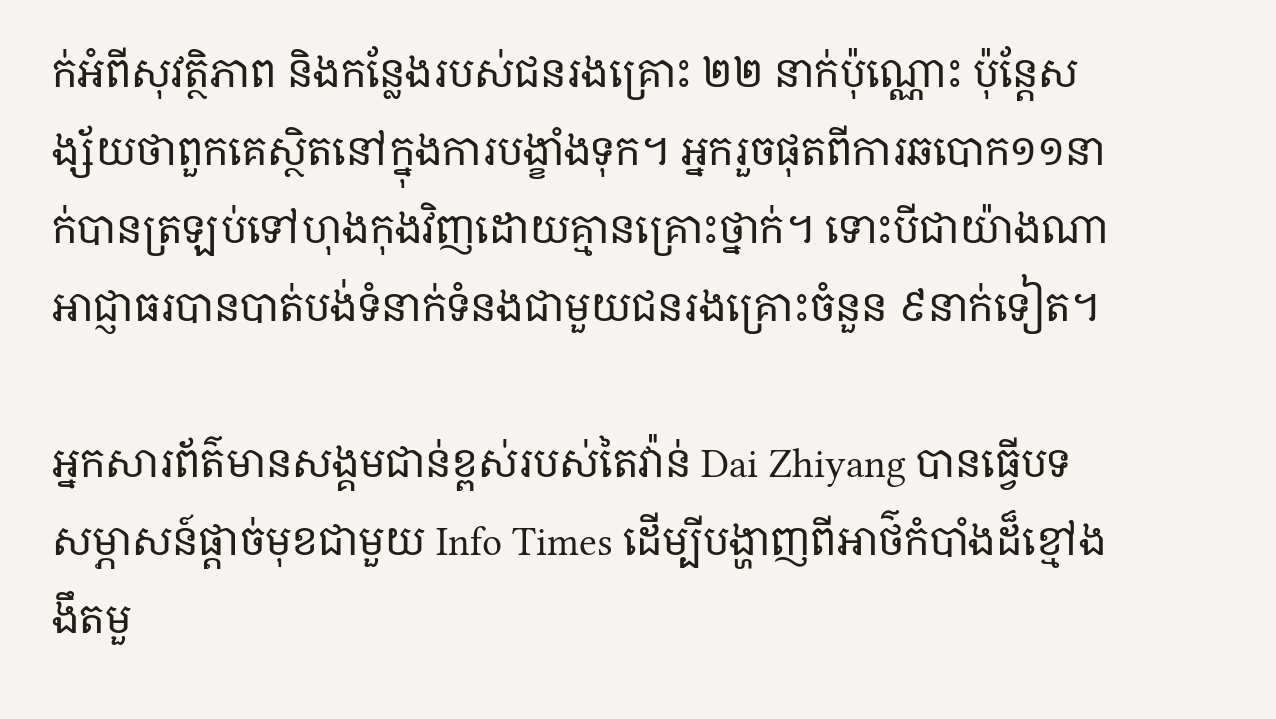ក់អំពីសុវត្ថិភាព និងកន្លែងរបស់ជនរងគ្រោះ ២២ នាក់ប៉ុណ្ណោះ ប៉ុន្តែសង្ស័យថាពួកគេស្ថិតនៅក្នុងការបង្ខាំងទុក។ អ្នករួចផុតពីការឆបោក១១នាក់បានត្រឡប់ទៅហុងកុងវិញដោយគ្មានគ្រោះថ្នាក់។ ទោះបីជាយ៉ាងណា អាជ្ញាធរបានបាត់បង់ទំនាក់ទំនងជាមួយជនរងគ្រោះចំនួន ៩នាក់ទៀត។

អ្នកសារព័ត៌មានសង្គមជាន់ខ្ពស់របស់តៃវ៉ាន់ Dai Zhiyang បានធ្វើបទសម្ភាសន៍ផ្តាច់មុខជាមួយ Info Times ដើម្បីបង្ហាញពីអាថ៌កំបាំងដ៏ខ្មៅងងឹតមួ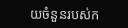យចំនួនរបស់ក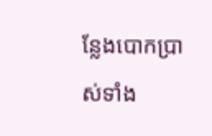ន្លែងបោកប្រាស់ទាំង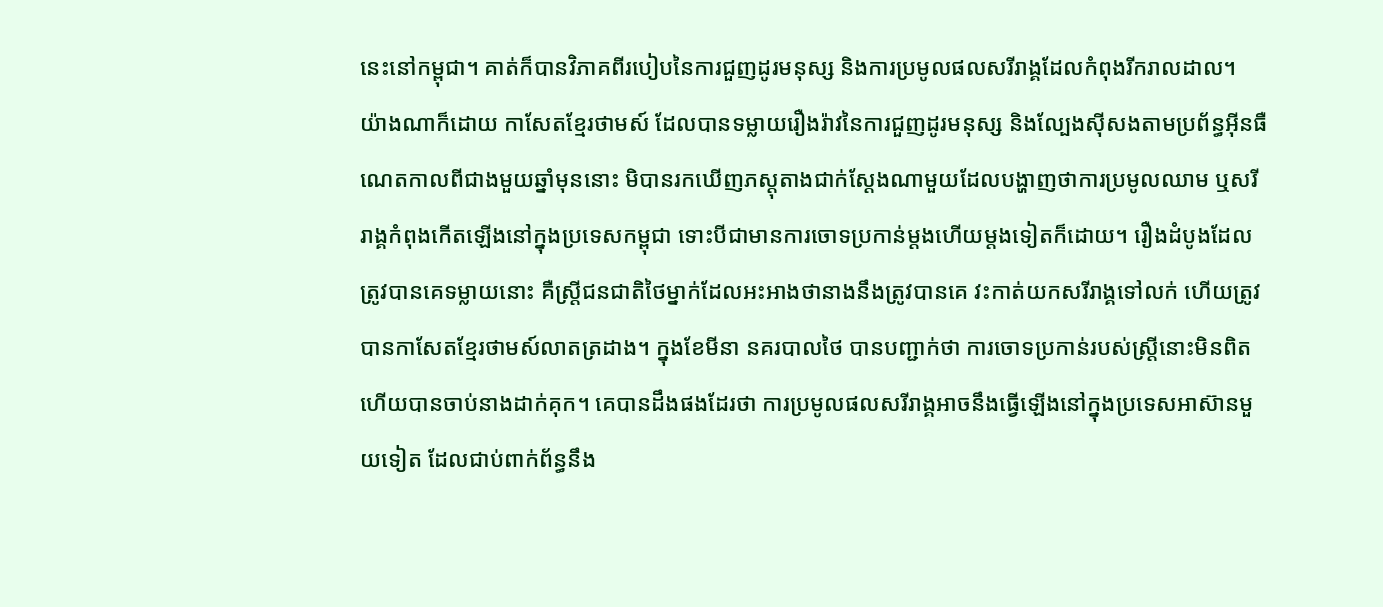នេះនៅកម្ពុជា។ គាត់ក៏បានវិភាគពីរបៀបនៃការជួញដូរមនុស្ស និងការប្រមូលផលសរីរាង្គដែលកំពុងរីករាលដាល។ យ៉ាងណាក៏ដោយ កាសែតខ្មែរថាមស៍ ដែលបានទម្លាយរឿងរ៉ាវនៃការជួញដូរមនុស្ស និងល្បែងស៊ីសងតាមប្រព័ន្ធអ៊ីនធឺណេតកាលពីជាងមួយឆ្នាំមុននោះ មិបានរកឃើញភស្តុតាងជាក់ស្តែងណាមួយដែលបង្ហាញថាការប្រមូលឈាម ឬសរីរាង្គកំពុងកើតឡើងនៅក្នុងប្រទេសកម្ពុជា ទោះបីជាមានការចោទប្រកាន់ម្តងហើយម្តងទៀតក៏ដោយ។ រឿងដំបូងដែលត្រូវបានគេទម្លាយនោះ គឺស្ត្រីជនជាតិថៃម្នាក់ដែលអះអាងថានាងនឹងត្រូវបានគេ វះកាត់យកសរីរាង្គទៅលក់ ហើយត្រូវបានកាសែតខ្មែរថាមស៍លាតត្រដាង។ ក្នុងខែមីនា នគរបាលថៃ បានបញ្ជាក់ថា ការចោទប្រកាន់របស់ស្ត្រីនោះមិនពិត ហើយបានចាប់នាងដាក់គុក។ គេបានដឹងផងដែរថា ការប្រមូលផលសរីរាង្គអាចនឹងធ្វើឡើងនៅក្នុងប្រទេសអាស៊ានមួយទៀត ដែលជាប់ពាក់ព័ន្ធនឹង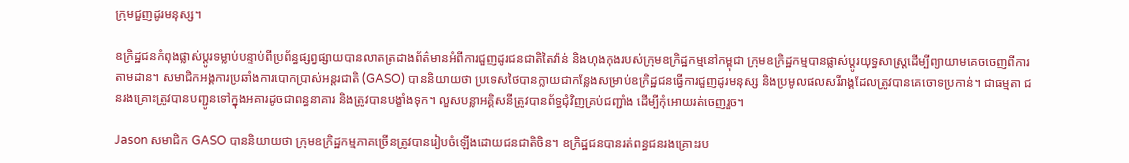ក្រុមជួញដូរមនុស្ស។

ឧក្រិដ្ឋជនកំពុងផ្លាស់ប្តូរទម្លាប់បន្ទាប់ពីប្រព័ន្ធផ្សព្វផ្សាយបានលាតត្រដាងព័ត៌មានអំពីការជួញដូរជនជាតិតៃវ៉ាន់ និងហុងកុងរបស់ក្រុមឧក្រិដ្ឋកម្មនៅកម្ពុជា ក្រុមឧក្រិដ្ឋកម្មបានផ្លាស់ប្តូរយុទ្ធសាស្ត្រដើម្បីព្យាយាមគេចចេញពីការតាមដាន។ សមាជិកអង្គការប្រឆាំងការបោកប្រាស់អន្តរជាតិ (GASO) បាននិយាយថា ប្រទេសថៃបានក្លាយជាកន្លែងសម្រាប់ឧក្រិដ្ឋជនធ្វើការជួញដូរមនុស្ស និងប្រមូលផលសរីរាង្គដែលត្រូវបានគេចោទប្រកាន់។ ជាធម្មតា ជនរងគ្រោះត្រូវបានបញ្ជូនទៅក្នុងអគារដូចជាពន្ធនាគារ និងត្រូវបានបង្ខាំងទុក។ លួសបន្លាអគ្គិសនីត្រូវបានព័ទ្ធជុំវិញគ្រប់ជញ្ជាំង ដើម្បីកុំអោយរត់ចេញរួច។

Jason សមាជិក GASO បាននិយាយថា ក្រុមឧក្រិដ្ឋកម្មភាគច្រើនត្រូវបានរៀបចំឡើងដោយជនជាតិចិន។ ឧក្រិដ្ឋជនបានរត់ពន្ធជនរងគ្រោះរប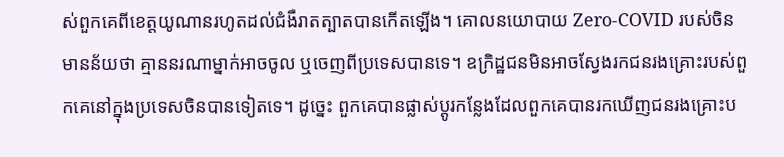ស់ពួកគេពីខេត្តយូណានរហូតដល់ជំងឺរាតត្បាតបានកើតឡើង។ គោលនយោបាយ Zero-COVID របស់ចិនមានន័យថា គ្មាននរណាម្នាក់អាចចូល ឬចេញពីប្រទេសបានទេ។ ឧក្រិដ្ឋជនមិនអាចស្វែងរកជនរងគ្រោះរបស់ពួកគេនៅក្នុងប្រទេសចិនបានទៀតទេ។ ដូច្នេះ ពួកគេបានផ្លាស់ប្តូរកន្លែងដែលពួកគេបានរកឃើញជនរងគ្រោះប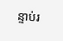ន្ទាប់រ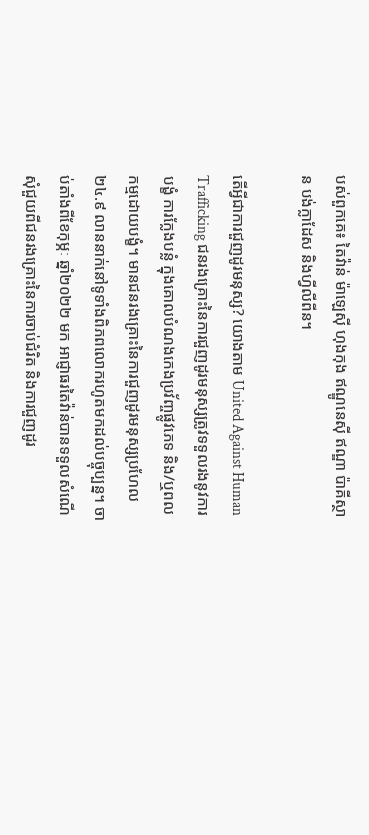បស់ពួកគេ៖ តៃវ៉ាន់ ម៉ាឡេស៊ី ហុងកុង ឥណ្ឌូនេស៊ី ឥណ្ឌា ប៉ាគីស្ថាន បង់ក្លាដែស និងហ្វីលីពីន។

តើអ្វីជាការជួញដូរមនុស្ស? យោងតាម United Against Human Trafficking ជនរងគ្រោះនៃការជួញដូរមនុស្សត្រូវទទួលរងនូវការបង្ខំ ការក្លែងបន្លំ ក្នុងគោលបំណងកេងប្រវ័ញ្ចផ្លូវភេទ និង/ឬពលកម្មដោយបង្ខំ។ មានជនរងគ្រោះនៃការជួញដូរមនុស្សប្រហែល ២៤.៩ លាននាក់នៅទូទាំងពិភពលោករហូតមកដល់បច្ចុប្បន្ន។ ចាប់តាំងពីខែកុម្ភៈ ឆ្នាំ២០២២ មក អាជ្ញាធរតៃវ៉ាន់បានទទួលសំណើសុំជួយពីជនរងគ្រោះនៃការចាប់ជំរិត និងការជួញដូរ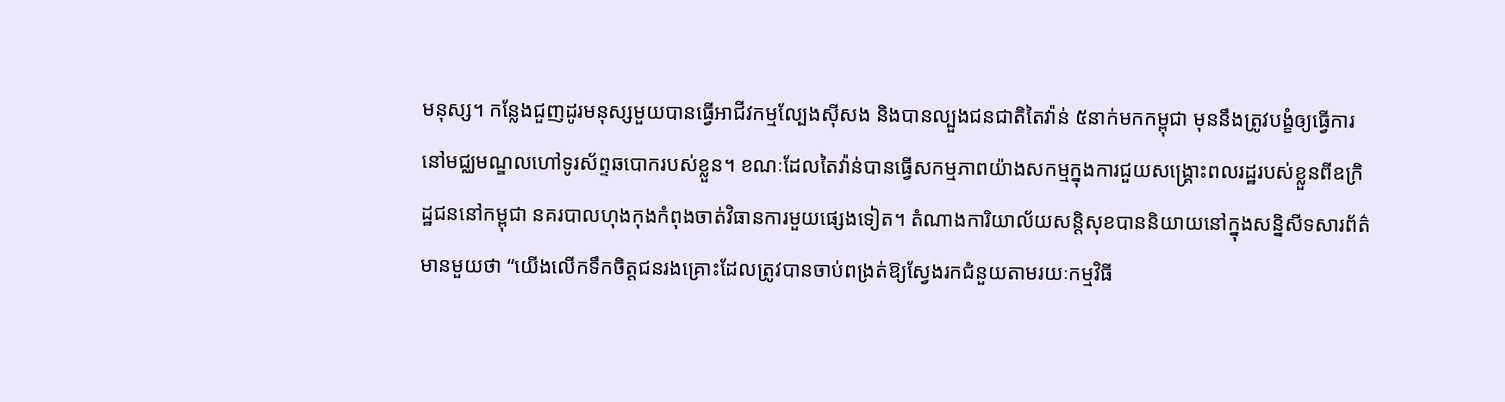មនុស្ស។ កន្លែងជួញដូរមនុស្សមួយបានធ្វើអាជីវកម្មល្បែងស៊ីសង និងបានល្បួងជនជាតិតៃវ៉ាន់ ៥នាក់មកកម្ពុជា មុននឹងត្រូវបង្ខំឲ្យធ្វើការនៅមជ្ឈមណ្ឌលហៅទូរស័ព្ទឆបោករបស់ខ្លួន។ ខណៈដែលតៃវ៉ាន់បានធ្វើសកម្មភាពយ៉ាងសកម្មក្នុងការជួយសង្គ្រោះពលរដ្ឋរបស់ខ្លួនពីឧក្រិដ្ឋជននៅកម្ពុជា នគរបាលហុងកុងកំពុងចាត់វិធានការមួយផ្សេងទៀត។ តំណាងការិយាល័យសន្តិសុខបាននិយាយនៅក្នុងសន្និសីទសារព័ត៌មានមួយថា “យើងលើកទឹកចិត្តជនរងគ្រោះដែលត្រូវបានចាប់ពង្រត់ឱ្យស្វែងរកជំនួយតាមរយៈកម្មវិធី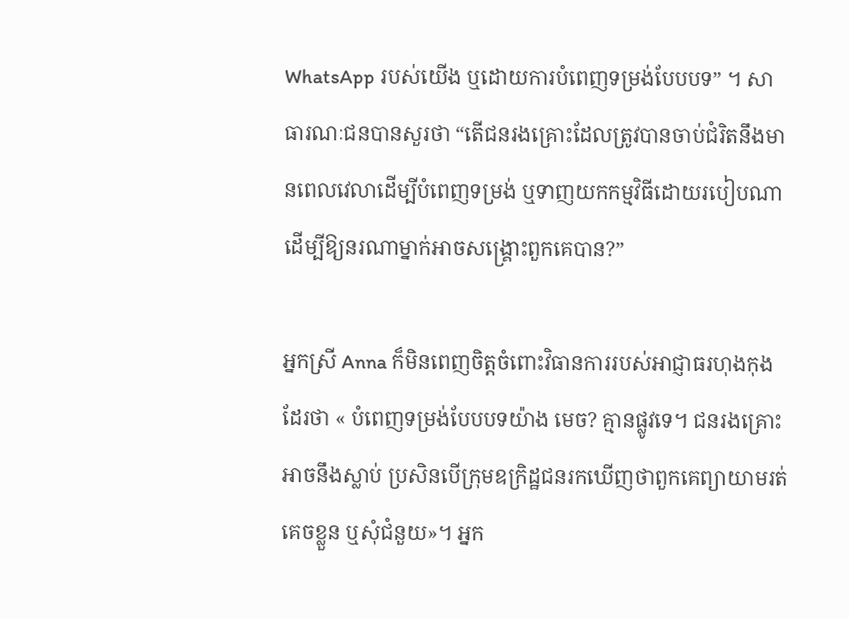WhatsApp របស់យើង ឬដោយការបំពេញទម្រង់បែបបទ” ។ សាធារណៈជនបានសួរថា “តើជនរងគ្រោះដែលត្រូវបានចាប់ជំរិតនឹងមានពេលវេលាដើម្បីបំពេញទម្រង់ ឬទាញយកកម្មវិធីដោយរបៀបណា ដើម្បីឱ្យនរណាម្នាក់អាចសង្គ្រោះពួកគេបាន?”

អ្នកស្រី Anna ក៏មិនពេញចិត្តចំពោះវិធានការរបស់អាជ្ញាធរហុងកុងដែរថា « បំពេញទម្រង់បែបបទយ៉ាង មេច? គ្មានផ្លូវទេ។ ជនរងគ្រោះអាចនឹងស្លាប់ ប្រសិនបើក្រុមឧក្រិដ្ឋជនរកឃើញថាពួកគេព្យាយាមរត់គេចខ្លួន ឬសុំជំនួយ»។ អ្នក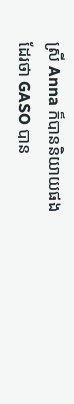ស្រី Anna ក៏បាននិយាយផងដែរថា GASO បាន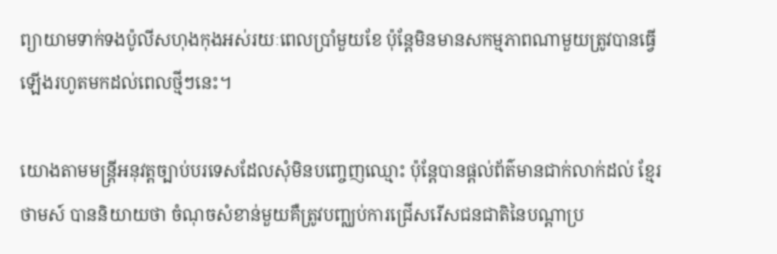ព្យាយាមទាក់ទងប៉ូលីសហុងកុងអស់រយៈពេលប្រាំមួយខែ ប៉ុន្តែមិនមានសកម្មភាពណាមួយត្រូវបានធ្វើឡើងរហូតមកដល់ពេលថ្មីៗនេះ។

យោងតាមមន្ត្រីអនុវត្តច្បាប់បរទេសដែលសុំមិនបញ្ចេញឈ្មោះ ប៉ុន្តែបានផ្តល់ព័ត៌មានជាក់លាក់ដល់ ខ្មែរថាមស៍ បាននិយាយថា ចំណុចសំខាន់មួយគឺត្រូវបញ្ឈប់ការជ្រើសរើសជនជាតិនៃបណ្តាប្រ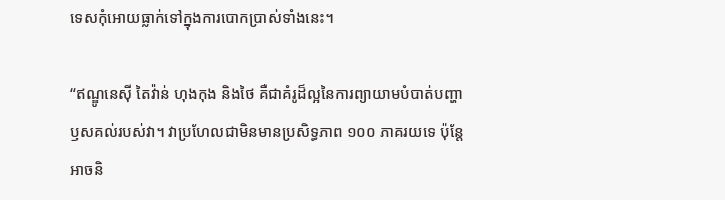ទេសកុំអោយធ្លាក់ទៅក្នុងការបោកប្រាស់ទាំងនេះ។

“ឥណ្ឌូនេស៊ី តៃវ៉ាន់ ហុងកុង និងថៃ គឺជាគំរូដ៏ល្អនៃការព្យាយាមបំបាត់បញ្ហាឫសគល់របស់វា។ វាប្រហែលជាមិនមានប្រសិទ្ធភាព ១០០ ភាគរយទេ ប៉ុន្តែអាចនិ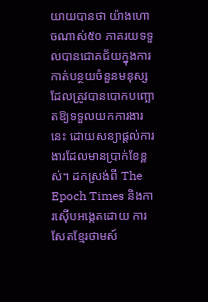យាយបានថា យ៉ាងហោចណាស់៥០ ភាគរយទទួលបានជោគជ័យក្នុងការកាត់បន្ថយចំនួនមនុស្សដែលត្រូវបានបោកបញ្ឆោតឱ្យទទួលយកការងារនេះ ដោយសន្យាផ្តល់ការងារដែលមានប្រាក់ខែខ្ពស់។ ដកស្រង់ពី The Epoch Times និងការស៊ើបអង្កេតដោយ ការសែតខ្មែរថាមស៍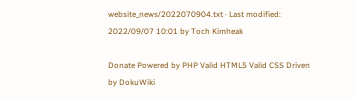website_news/2022070904.txt · Last modified: 2022/09/07 10:01 by Toch Kimheak

Donate Powered by PHP Valid HTML5 Valid CSS Driven by DokuWiki